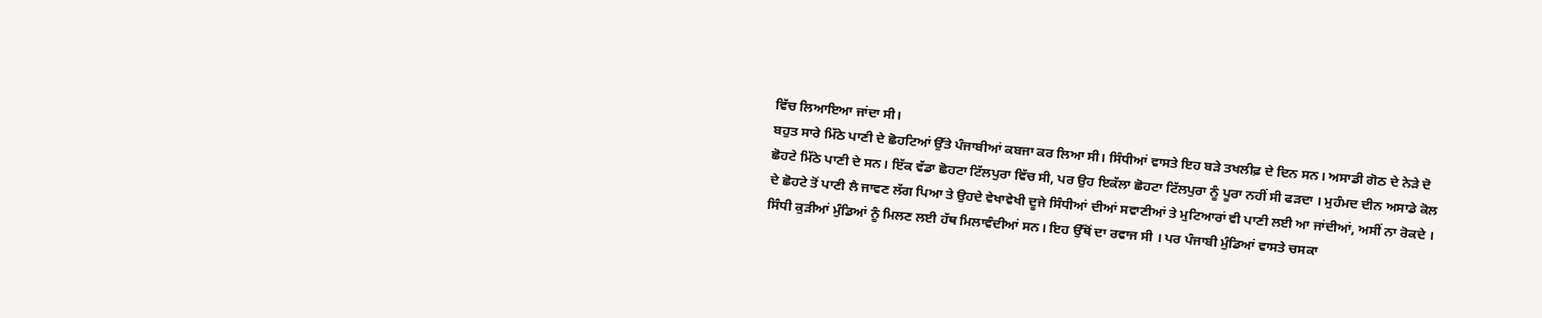ਵਿੱਚ ਲਿਆਇਆ ਜਾਂਦਾ ਸੀ।
ਬਹੁਤ ਸਾਰੇ ਮਿੱਠੇ ਪਾਣੀ ਦੇ ਛੋਹਟਿਆਂ ਉੱਤੇ ਪੰਜਾਬੀਆਂ ਕਬਜਾ ਕਰ ਲਿਆ ਸੀ। ਸਿੰਧੀਆਂ ਵਾਸਤੇ ਇਹ ਬੜੇ ਤਖਲੀਫ਼ ਦੇ ਦਿਨ ਸਨ। ਅਸਾਡੀ ਗੋਠ ਦੇ ਨੇੜੇ ਦੋ ਛੋਹਟੇ ਮਿੱਠੇ ਪਾਣੀ ਦੇ ਸਨ। ਇੱਕ ਵੱਡਾ ਛੋਹਟਾ ਟਿੱਲਪੁਰਾ ਵਿੱਚ ਸੀ, ਪਰ ਉਹ ਇਕੱਲਾ ਛੋਹਟਾ ਟਿੱਲਪੁਰਾ ਨੂੰ ਪੂਰਾ ਨਹੀਂ ਸੀ ਫੜਦਾ । ਮੁਹੰਮਦ ਦੀਨ ਅਸਾਡੇ ਕੋਲ ਦੇ ਛੋਹਟੇ ਤੋਂ ਪਾਣੀ ਲੈ ਜਾਵਣ ਲੱਗ ਪਿਆ ਤੇ ਉਹਦੇ ਵੇਖਾਵੇਖੀ ਦੂਜੇ ਸਿੰਧੀਆਂ ਦੀਆਂ ਸਵਾਣੀਆਂ ਤੇ ਮੁਟਿਆਰਾਂ ਵੀ ਪਾਣੀ ਲਈ ਆ ਜਾਂਦੀਆਂ, ਅਸੀਂ ਨਾ ਰੋਕਦੇ । ਸਿੰਧੀ ਕੁੜੀਆਂ ਮੁੰਡਿਆਂ ਨੂੰ ਮਿਲਣ ਲਈ ਹੱਥ ਮਿਲਾਵੰਦੀਆਂ ਸਨ। ਇਹ ਉੱਥੋਂ ਦਾ ਰਵਾਜ ਸੀ । ਪਰ ਪੰਜਾਬੀ ਮੁੰਡਿਆਂ ਵਾਸਤੇ ਚਸਕਾ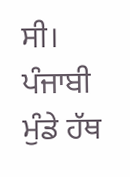ਸੀ। ਪੰਜਾਬੀ ਮੁੰਡੇ ਹੱਥ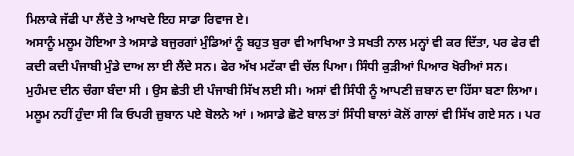ਮਿਲਾਕੇ ਜੱਫੀ ਪਾ ਲੈਂਦੇ ਤੇ ਆਖਦੇ ਇਹ ਸਾਡਾ ਰਿਵਾਜ ਏ।
ਅਸਾਨੂੰ ਮਲੂਮ ਹੋਇਆ ਤੇ ਅਸਾਡੇ ਬਜੁਰਗਾਂ ਮੁੰਡਿਆਂ ਨੂੰ ਬਹੁਤ ਬੁਰਾ ਵੀ ਆਖਿਆ ਤੇ ਸਖਤੀ ਨਾਲ ਮਨ੍ਹਾਂ ਵੀ ਕਰ ਦਿੱਤਾ, ਪਰ ਫੇਰ ਵੀ ਕਦੀ ਕਦੀ ਪੰਜਾਬੀ ਮੁੰਡੇ ਦਾਅ ਲਾ ਈ ਲੈਂਦੇ ਸਨ। ਫੇਰ ਅੱਖ ਮਟੱਕਾ ਵੀ ਚੱਲ ਪਿਆ। ਸਿੰਧੀ ਕੁੜੀਆਂ ਪਿਆਰ ਖੋਰੀਆਂ ਸਨ।
ਮੁਹੰਮਦ ਦੀਨ ਚੰਗਾ ਬੰਦਾ ਸੀ । ਉਸ ਛੇਤੀ ਈ ਪੰਜਾਬੀ ਸਿੱਖ ਲਈ ਸੀ। ਅਸਾਂ ਵੀ ਸਿੰਧੀ ਨੂੰ ਆਪਣੀ ਜ਼ਬਾਨ ਦਾ ਹਿੱਸਾ ਬਣਾ ਲਿਆ। ਮਲੂਮ ਨਹੀਂ ਹੁੰਦਾ ਸੀ ਕਿ ਓਪਰੀ ਜ਼ੁਬਾਨ ਪਏ ਬੋਲਨੇ ਆਂ । ਅਸਾਡੇ ਛੋਟੇ ਬਾਲ ਤਾਂ ਸਿੰਧੀ ਬਾਲਾਂ ਕੋਲੋਂ ਗਾਲਾਂ ਵੀ ਸਿੱਖ ਗਏ ਸਨ । ਪਰ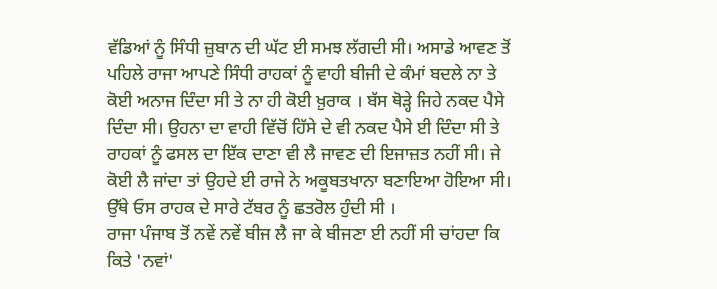ਵੱਡਿਆਂ ਨੂੰ ਸਿੰਧੀ ਜ਼ੁਬਾਨ ਦੀ ਘੱਟ ਈ ਸਮਝ ਲੱਗਦੀ ਸੀ। ਅਸਾਡੇ ਆਵਣ ਤੋਂ ਪਹਿਲੇ ਰਾਜਾ ਆਪਣੇ ਸਿੰਧੀ ਰਾਹਕਾਂ ਨੂੰ ਵਾਹੀ ਬੀਜੀ ਦੇ ਕੰਮਾਂ ਬਦਲੇ ਨਾ ਤੇ ਕੋਈ ਅਨਾਜ ਦਿੰਦਾ ਸੀ ਤੇ ਨਾ ਹੀ ਕੋਈ ਖ਼ੁਰਾਕ । ਬੱਸ ਥੋੜ੍ਹੇ ਜਿਹੇ ਨਕਦ ਪੈਸੇ ਦਿੰਦਾ ਸੀ। ਉਹਨਾ ਦਾ ਵਾਹੀ ਵਿੱਚੋਂ ਹਿੱਸੇ ਦੇ ਵੀ ਨਕਦ ਪੈਸੇ ਈ ਦਿੰਦਾ ਸੀ ਤੇ ਰਾਹਕਾਂ ਨੂੰ ਫਸਲ ਦਾ ਇੱਕ ਦਾਣਾ ਵੀ ਲੈ ਜਾਵਣ ਦੀ ਇਜਾਜ਼ਤ ਨਹੀਂ ਸੀ। ਜੇ ਕੋਈ ਲੈ ਜਾਂਦਾ ਤਾਂ ਉਹਦੇ ਈ ਰਾਜੇ ਨੇ ਅਕੂਬਤਖਾਨਾ ਬਣਾਇਆ ਹੋਇਆ ਸੀ। ਉੱਥੇ ਓਸ ਰਾਹਕ ਦੇ ਸਾਰੇ ਟੱਬਰ ਨੂੰ ਛਤਰੋਲ ਹੁੰਦੀ ਸੀ ।
ਰਾਜਾ ਪੰਜਾਬ ਤੋਂ ਨਵੇਂ ਨਵੇਂ ਬੀਜ ਲੈ ਜਾ ਕੇ ਬੀਜਣਾ ਈ ਨਹੀਂ ਸੀ ਚਾਂਹਦਾ ਕਿ ਕਿਤੇ 'ਨਵਾਂ'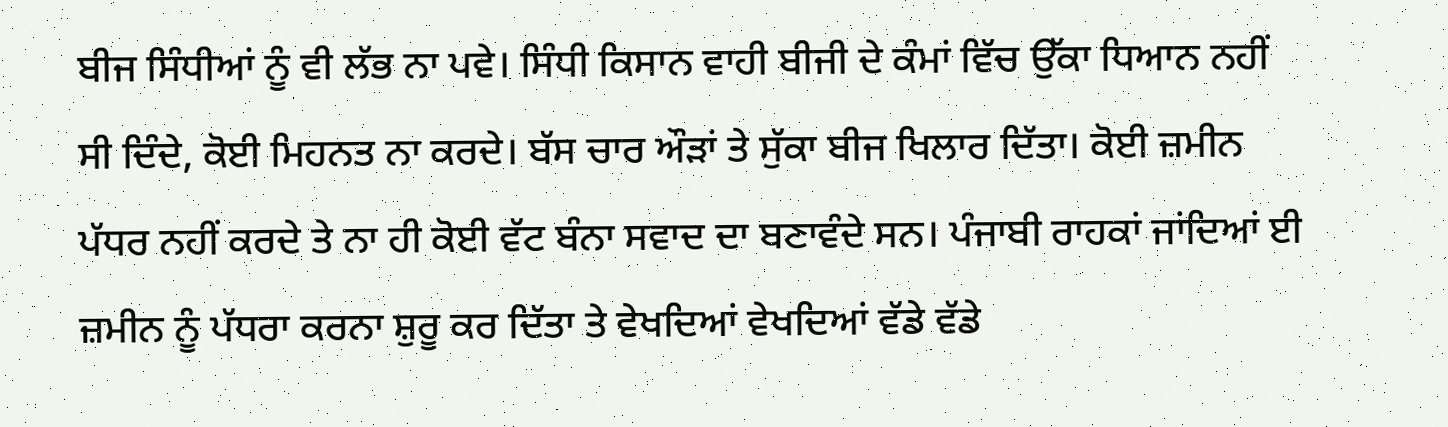ਬੀਜ ਸਿੰਧੀਆਂ ਨੂੰ ਵੀ ਲੱਭ ਨਾ ਪਵੇ। ਸਿੰਧੀ ਕਿਸਾਨ ਵਾਹੀ ਬੀਜੀ ਦੇ ਕੰਮਾਂ ਵਿੱਚ ਉੱਕਾ ਧਿਆਨ ਨਹੀਂ ਸੀ ਦਿੰਦੇ, ਕੋਈ ਮਿਹਨਤ ਨਾ ਕਰਦੇ। ਬੱਸ ਚਾਰ ਔੜਾਂ ਤੇ ਸੁੱਕਾ ਬੀਜ ਖਿਲਾਰ ਦਿੱਤਾ। ਕੋਈ ਜ਼ਮੀਨ ਪੱਧਰ ਨਹੀਂ ਕਰਦੇ ਤੇ ਨਾ ਹੀ ਕੋਈ ਵੱਟ ਬੰਨਾ ਸਵਾਦ ਦਾ ਬਣਾਵੰਦੇ ਸਨ। ਪੰਜਾਬੀ ਰਾਹਕਾਂ ਜਾਂਦਿਆਂ ਈ ਜ਼ਮੀਨ ਨੂੰ ਪੱਧਰਾ ਕਰਨਾ ਸ਼ੁਰੂ ਕਰ ਦਿੱਤਾ ਤੇ ਵੇਖਦਿਆਂ ਵੇਖਦਿਆਂ ਵੱਡੇ ਵੱਡੇ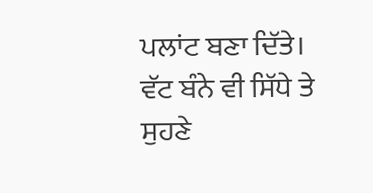ਪਲਾਂਟ ਬਣਾ ਦਿੱਤੇ। ਵੱਟ ਬੰਨੇ ਵੀ ਸਿੱਧੇ ਤੇ ਸੁਹਣੇ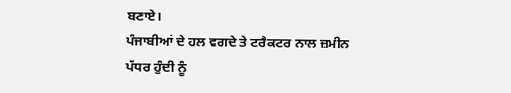ਬਣਾਏ।
ਪੰਜਾਬੀਆਂ ਦੇ ਹਲ ਵਗਦੇ ਤੇ ਟਰੈਕਟਰ ਨਾਲ ਜ਼ਮੀਨ ਪੱਧਰ ਹੁੰਦੀ ਨੂੰ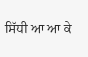ਸਿੱਧੀ ਆ ਆ ਕੇ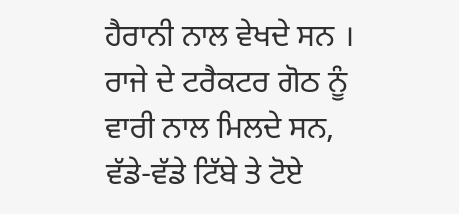ਹੈਰਾਨੀ ਨਾਲ ਵੇਖਦੇ ਸਨ । ਰਾਜੇ ਦੇ ਟਰੈਕਟਰ ਗੋਠ ਨੂੰ ਵਾਰੀ ਨਾਲ ਮਿਲਦੇ ਸਨ, ਵੱਡੇ-ਵੱਡੇ ਟਿੱਬੇ ਤੇ ਟੋਏ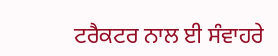ਟਰੈਕਟਰ ਨਾਲ ਈ ਸੰਵਾਹਰੇ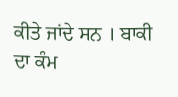ਕੀਤੇ ਜਾਂਦੇ ਸਨ । ਬਾਕੀ ਦਾ ਕੰਮ